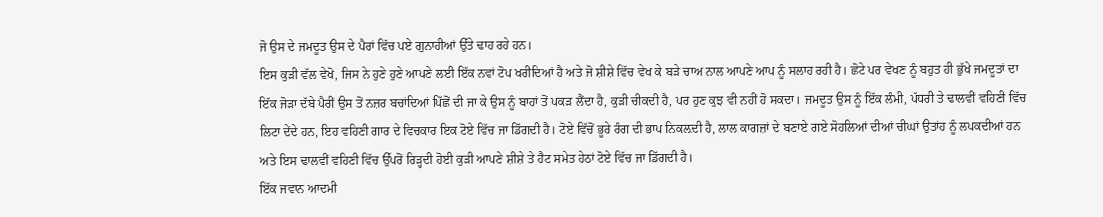ਜੋ ਉਸ ਦੇ ਜਮਦੂਤ ਉਸ ਦੇ ਪੈਰਾਂ ਵਿੱਚ ਪਏ ਗੁਨਾਹੀਆਂ ਉੱਤੇ ਢਾਹ ਰਹੇ ਹਨ।
ਇਸ ਕੁੜੀ ਵੱਲ ਵੇਖੋ, ਜਿਸ ਨੇ ਹੁਣੇ ਹੁਣੇ ਆਪਣੇ ਲਈ ਇੱਕ ਨਵਾਂ ਟੋਪ ਖਰੀਦਿਆਂ ਹੈ ਅਤੇ ਜੋ ਸ਼ੀਸ਼ੇ ਵਿੱਚ ਵੇਖ ਕੇ ਬੜੇ ਚਾਅ ਨਾਲ ਆਪਣੇ ਆਪ ਨੂੰ ਸਲਾਹ ਰਹੀ ਹੈ। ਛੋਟੇ ਪਰ ਵੇਖਣ ਨੂੰ ਬਹੁਤ ਹੀ ਭੁੱਖੇ ਜਮਦੂਤਾਂ ਦਾ ਇੱਕ ਜੋੜਾ ਦੱਬੇ ਪੈਰੀਂ ਉਸ ਤੋਂ ਨਜ਼ਰ ਬਚਾਂਦਿਆਂ ਪਿੱਛੋਂ ਦੀ ਜਾ ਕੇ ਉਸ ਨੂੰ ਬਾਹਾਂ ਤੋਂ ਪਕੜ ਲੈਂਦਾ ਹੈ, ਕੁੜੀ ਚੀਕਦੀ ਹੈ, ਪਰ ਹੁਣ ਕੁਝ ਵੀ ਨਹੀਂ ਹੋ ਸਕਦਾ। ਜਮਦੂਤ ਉਸ ਨੂੰ ਇੱਕ ਲੰਮੀ, ਪੱਧਰੀ ਤੇ ਢਾਲਵੀਂ ਵਹਿਣੀ ਵਿੱਚ ਲਿਟਾ ਦੇਂਦੇ ਹਨ, ਇਹ ਵਹਿਣੀ ਗਾਰ ਦੇ ਵਿਚਕਾਰ ਇਕ ਟੋਏ ਵਿੱਚ ਜਾ ਡਿੱਗਦੀ ਹੈ। ਟੋਏ ਵਿੱਚੋਂ ਭੂਰੇ ਰੰਗ ਦੀ ਭਾਪ ਨਿਕਲ਼ਦੀ ਹੈ, ਲਾਲ ਕਾਗਜ਼ਾਂ ਦੇ ਬਣਾਏ ਗਏ ਸੋਹਲਿਆਂ ਦੀਆਂ ਚੀਘਾਂ ਉਤਾਂਹ ਨੂੰ ਲਪਕਦੀਆਂ ਹਨ ਅਤੇ ਇਸ ਢਾਲਵੀਂ ਵਹਿਣੀ ਵਿੱਚ ਉੱਪਰੋਂ ਰਿੜ੍ਹਦੀ ਹੋਈ ਕੁੜੀ ਆਪਣੇ ਸ਼ੀਸ਼ੇ ਤੇ ਹੈਟ ਸਮੇਤ ਹੇਠਾਂ ਟੋਏ ਵਿੱਚ ਜਾ ਡਿੱਗਦੀ ਹੈ।
ਇੱਕ ਜਵਾਨ ਆਦਮੀ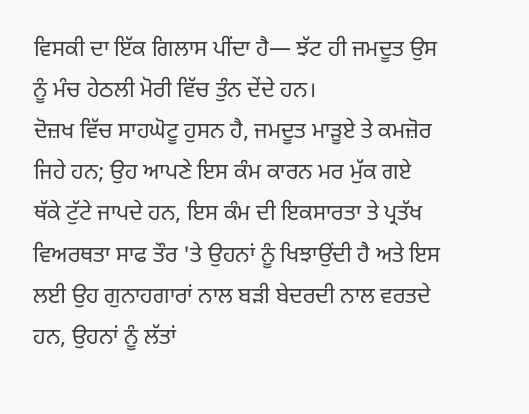ਵਿਸਕੀ ਦਾ ਇੱਕ ਗਿਲਾਸ ਪੀਂਦਾ ਹੈ— ਝੱਟ ਹੀ ਜਮਦੂਤ ਉਸ ਨੂੰ ਮੰਚ ਹੇਠਲੀ ਮੋਰੀ ਵਿੱਚ ਤੁੰਨ ਦੇਂਦੇ ਹਨ।
ਦੋਜ਼ਖ ਵਿੱਚ ਸਾਹਘੋਟੂ ਹੁਸਨ ਹੈ, ਜਮਦੂਤ ਮਾੜੂਏ ਤੇ ਕਮਜ਼ੋਰ ਜਿਹੇ ਹਨ; ਉਹ ਆਪਣੇ ਇਸ ਕੰਮ ਕਾਰਨ ਮਰ ਮੁੱਕ ਗਏ ਥੱਕੇ ਟੁੱਟੇ ਜਾਪਦੇ ਹਨ, ਇਸ ਕੰਮ ਦੀ ਇਕਸਾਰਤਾ ਤੇ ਪ੍ਰਤੱਖ ਵਿਅਰਥਤਾ ਸਾਫ ਤੌਰ 'ਤੇ ਉਹਨਾਂ ਨੂੰ ਖਿਝਾਉਂਦੀ ਹੈ ਅਤੇ ਇਸ ਲਈ ਉਹ ਗੁਨਾਹਗਾਰਾਂ ਨਾਲ ਬੜੀ ਬੇਦਰਦੀ ਨਾਲ ਵਰਤਦੇ ਹਨ, ਉਹਨਾਂ ਨੂੰ ਲੱਤਾਂ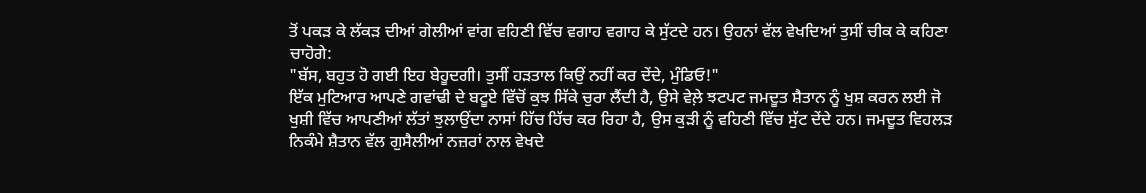ਤੋਂ ਪਕੜ ਕੇ ਲੱਕੜ ਦੀਆਂ ਗੇਲੀਆਂ ਵਾਂਗ ਵਹਿਣੀ ਵਿੱਚ ਵਗਾਹ ਵਗਾਹ ਕੇ ਸੁੱਟਦੇ ਹਨ। ਉਹਨਾਂ ਵੱਲ ਵੇਖਦਿਆਂ ਤੁਸੀਂ ਚੀਕ ਕੇ ਕਹਿਣਾ ਚਾਹੋਗੇ:
"ਬੱਸ, ਬਹੁਤ ਹੋ ਗਈ ਇਹ ਬੇਹੂਦਗੀ। ਤੁਸੀਂ ਹੜਤਾਲ ਕਿਉਂ ਨਹੀਂ ਕਰ ਦੇਂਦੇ, ਮੁੰਡਿਓ!"
ਇੱਕ ਮੁਟਿਆਰ ਆਪਣੇ ਗਵਾਂਢੀ ਦੇ ਬਟੂਏ ਵਿੱਚੋਂ ਕੁਝ ਸਿੱਕੇ ਚੁਰਾ ਲੈਂਦੀ ਹੈ, ਉਸੇ ਵੇਲ਼ੇ ਝਟਪਟ ਜਮਦੂਤ ਸ਼ੈਤਾਨ ਨੂੰ ਖੁਸ਼ ਕਰਨ ਲਈ ਜੋ ਖੁਸ਼ੀ ਵਿੱਚ ਆਪਣੀਆਂ ਲੱਤਾਂ ਝੁਲਾਉਂਦਾ ਨਾਸਾਂ ਹਿੱਚ ਹਿੱਚ ਕਰ ਰਿਹਾ ਹੈ, ਉਸ ਕੁੜੀ ਨੂੰ ਵਹਿਣੀ ਵਿੱਚ ਸੁੱਟ ਦੇਂਦੇ ਹਨ। ਜਮਦੂਤ ਵਿਹਲੜ ਨਿਕੰਮੇ ਸ਼ੈਤਾਨ ਵੱਲ ਗੁਸੈਲੀਆਂ ਨਜ਼ਰਾਂ ਨਾਲ ਵੇਖਦੇ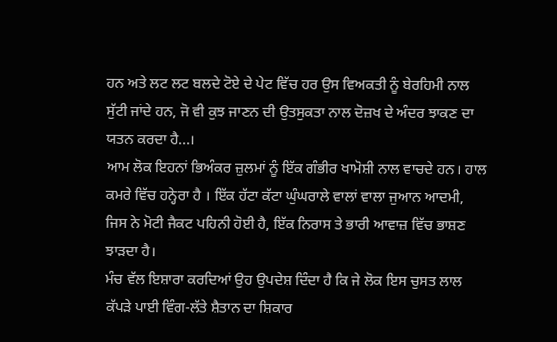ਹਨ ਅਤੇ ਲਟ ਲਟ ਬਲਦੇ ਟੋਏ ਦੇ ਪੇਟ ਵਿੱਚ ਹਰ ਉਸ ਵਿਅਕਤੀ ਨੂੰ ਬੇਰਹਿਮੀ ਨਾਲ ਸੁੱਟੀ ਜਾਂਦੇ ਹਨ, ਜੋ ਵੀ ਕੁਝ ਜਾਣਨ ਦੀ ਉਤਸੁਕਤਾ ਨਾਲ ਦੋਜ਼ਖ ਦੇ ਅੰਦਰ ਝਾਕਣ ਦਾ ਯਤਨ ਕਰਦਾ ਹੈ...।
ਆਮ ਲੋਕ ਇਹਨਾਂ ਭਿਅੰਕਰ ਜ਼ੁਲਮਾਂ ਨੂੰ ਇੱਕ ਗੰਭੀਰ ਖਾਮੋਸ਼ੀ ਨਾਲ ਵਾਚਦੇ ਹਨ। ਹਾਲ ਕਮਰੇ ਵਿੱਚ ਹਨ੍ਹੇਰਾ ਹੈ । ਇੱਕ ਹੱਟਾ ਕੱਟਾ ਘੁੰਘਰਾਲੇ ਵਾਲਾਂ ਵਾਲਾ ਜੁਆਨ ਆਦਮੀ, ਜਿਸ ਨੇ ਮੋਟੀ ਜੈਕਟ ਪਹਿਨੀ ਹੋਈ ਹੈ, ਇੱਕ ਨਿਰਾਸ ਤੇ ਭਾਰੀ ਆਵਾਜ਼ ਵਿੱਚ ਭਾਸ਼ਣ ਝਾੜਦਾ ਹੈ।
ਮੰਚ ਵੱਲ ਇਸ਼ਾਰਾ ਕਰਦਿਆਂ ਉਹ ਉਪਦੇਸ਼ ਦਿੰਦਾ ਹੈ ਕਿ ਜੇ ਲੋਕ ਇਸ ਚੁਸਤ ਲਾਲ ਕੱਪੜੇ ਪਾਈ ਵਿੰਗ-ਲੱਤੇ ਸ਼ੈਤਾਨ ਦਾ ਸ਼ਿਕਾਰ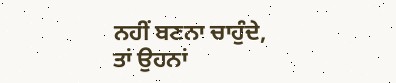ਨਹੀਂ ਬਣਨਾ ਚਾਹੁੰਦੇ, ਤਾਂ ਉਹਨਾਂ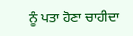ਨੂੰ ਪਤਾ ਹੋਣਾ ਚਾਹੀਦਾ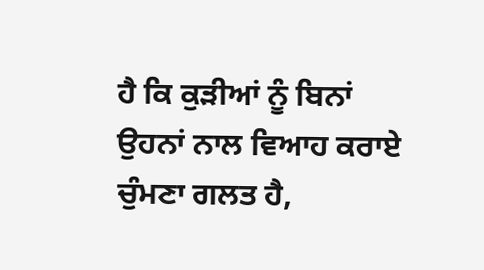ਹੈ ਕਿ ਕੁੜੀਆਂ ਨੂੰ ਬਿਨਾਂ ਉਹਨਾਂ ਨਾਲ ਵਿਆਹ ਕਰਾਏ ਚੁੰਮਣਾ ਗਲਤ ਹੈ,